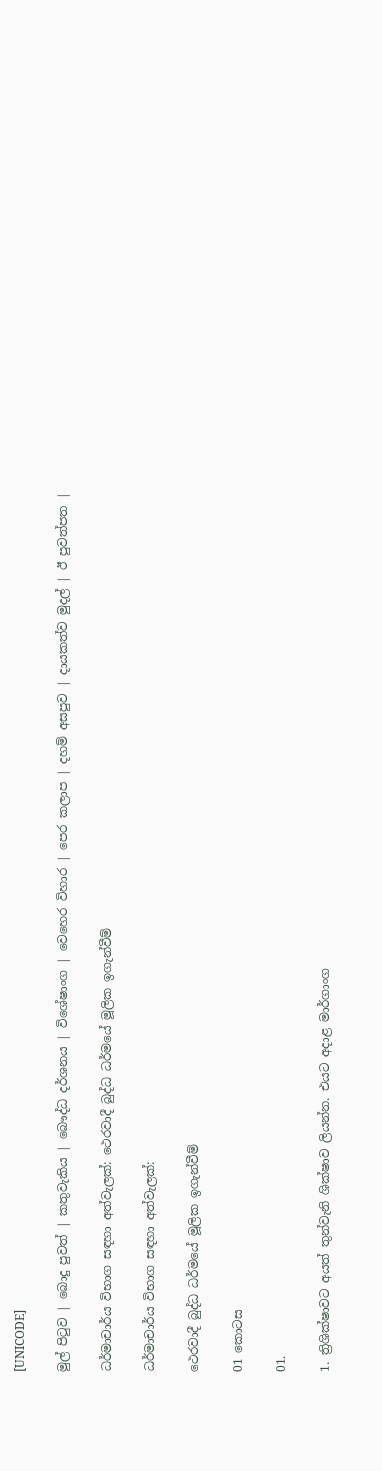[UNICODE]

මුල් පිටුව | බොදු පුවත් | කතුවැකිය | බෞද්ධ දර්ශනය | විශේෂාංග | වෙහෙර විහාර | පෙර කලාප | දහම් අසපුව | දායකත්ව මුදල් | ඊ පුවත්පත |

ධර්මාචාර්ය විභාග සඳහා අත්වැලක්: ථෙරවාදී බුද්ධ ධර්මයේ මූලික ඉගැන්වීම්

ධර්මාචාර්ය විභාග සඳහා අත්වැලක්:

ථෙරවාදී බුද්ධ ධර්මයේ මූලික ඉගැන්වීම්

01 කොටස

01.

1. ත්‍රිශික්ෂාවට අයත් තුන්වැනි ශික්ෂාව ලියන්න. එයට අදාළ මාර්ගාංග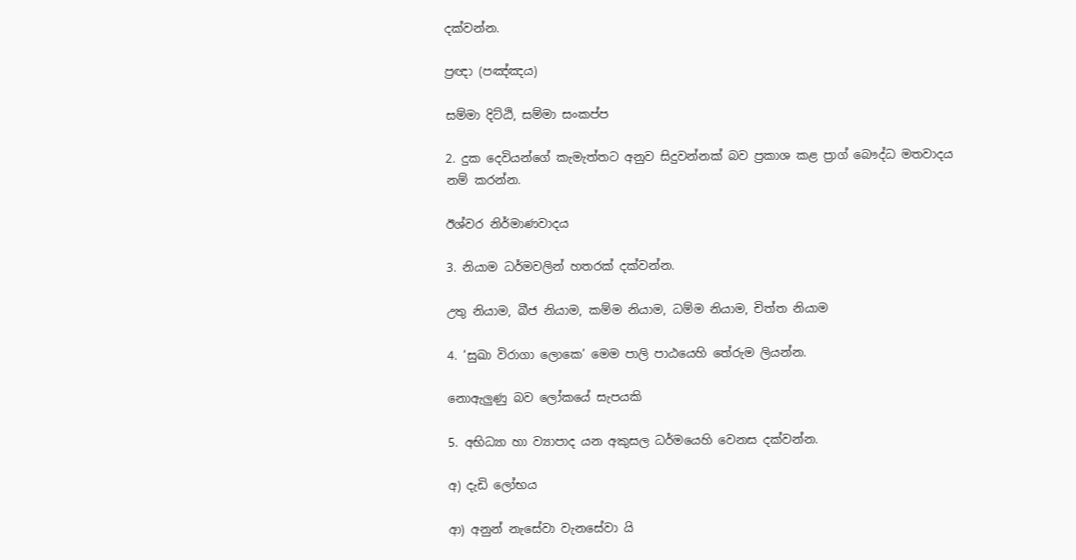දක්වන්න.

ප්‍රඥා (පඤ්ඤය)

සම්මා දිට්ඨි, සම්මා සංකප්ප

2. දුක දෙවියන්ගේ කැමැත්තට අනුව සිදුවන්නක් බව ප්‍රකාශ කළ ප්‍රාග් බෞද්ධ මතවාදය නම් කරන්න.

ඊශ්වර නිර්මාණවාදය

3. නියාම ධර්මවලින් හතරක් දක්වන්න.

උතු නියාම, බීජ නියාම, කම්ම නියාම, ධම්ම නියාම, චිත්ත නියාම

4. ‘සුඛා විරාගා ලොකෙ’ මෙම පාලි පාඨයෙහි තේරුම ලියන්න.

නොඇලුණු බව ලෝකයේ සැපයකි

5. අභිධ්‍යා හා ව්‍යාපාද යන අකුසල ධර්මයෙහි වෙනස දක්වන්න.

අ) දැඩි ලෝභය

ආ) අනුන් නැසේවා වැනසේවා යි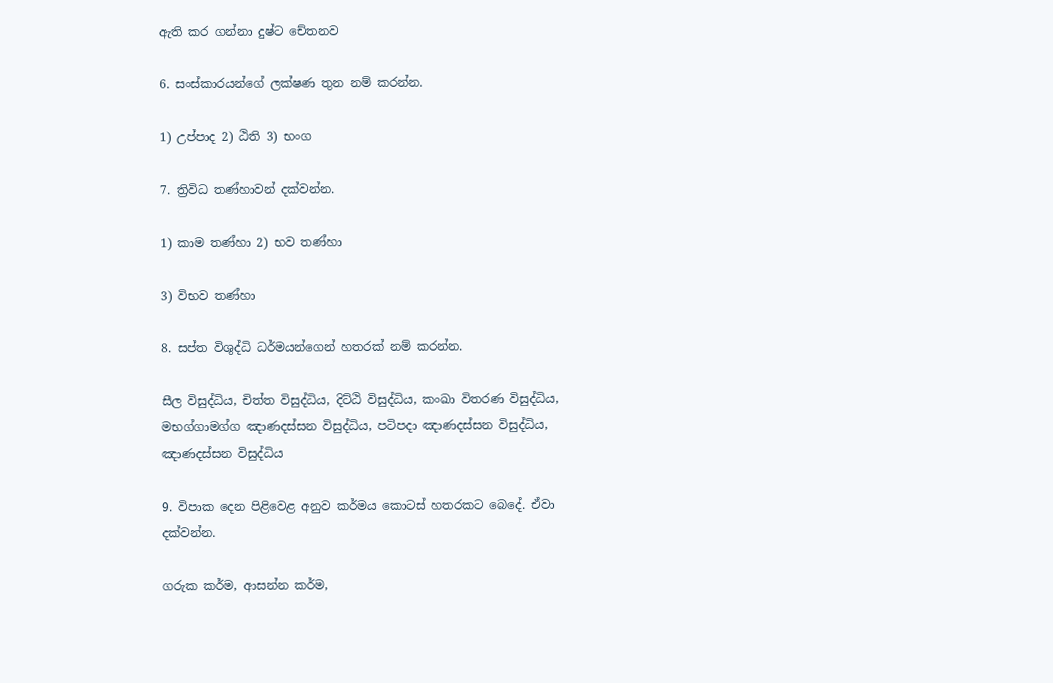ඇති කර ගන්නා දුෂ්ට චේතනව

6. සංස්කාරයන්ගේ ලක්ෂණ තුන නම් කරන්න.

1) උප්පාද 2) ඨිති 3) භංග

7. ත්‍රිවිධ තණ්හාවන් දක්වන්න.

1) කාම තණ්හා 2) භව තණ්හා

3) විභව තණ්හා

8. සප්ත විශුද්ධි ධර්මයන්ගෙන් හතරක් නම් කරන්න.

සීල විසුද්ධිය, චිත්ත විසුද්ධිය, දිට්ඨි විසුද්ධිය, කංඛා විතරණ විසුද්ධිය, මභග්ගාමග්ග ඤාණදස්සන විසුද්ධිය, පටිපදා ඤාණදස්සන විසුද්ධිය, ඤාණදස්සන විසුද්ධිය

9. විපාක දෙන පිළිවෙළ අනුව කර්මය කොටස් හතරකට බෙදේ. ඒවා දක්වන්න.

ගරුක කර්ම, ආසන්න කර්ම,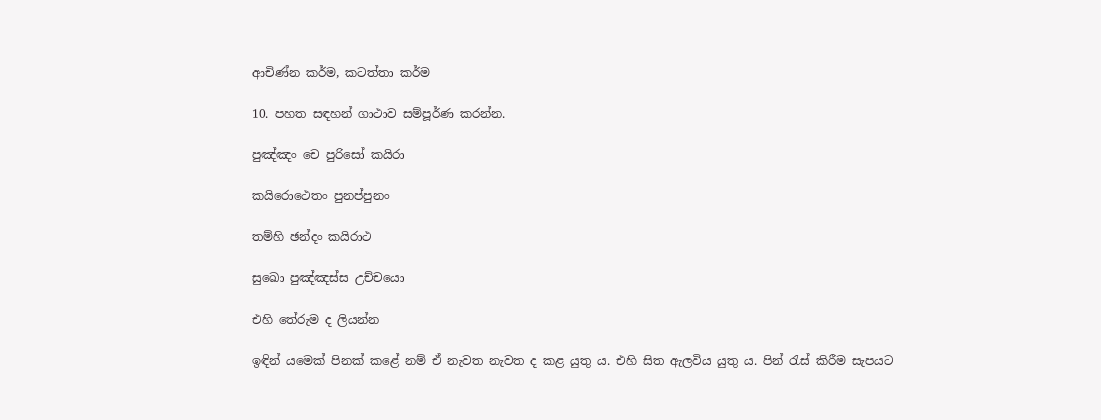ආචිණ්න කර්ම, කටත්තා කර්ම

10. පහත සඳහන් ගාථාව සම්පූර්ණ කරන්න.

පුඤ්ඤං චෙ පුරිසෝ කයිරා

කයිරොථෙතං පුනප්පුනං

තම්හි ඡන්දං කයිරාථ

සුඛො පුඤ්ඤස්ස උච්චයො

එහි තේරුම ද ලියන්න

ඉඳින් යමෙක් පිනක් කළේ නම් ඒ නැවත නැවත ද කළ යුතු ය. එහි සිත ඇලවිය යුතු ය. පින් රැස් කිරීම සැපයට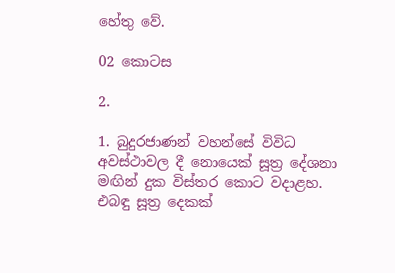හේතු වේ.

02 කොටස

2.

1. බුදුරජාණන් වහන්සේ විවිධ අවස්ථාවල දී නොයෙක් සූත්‍ර දේශනා මඟින් දුක විස්තර කොට වදාළහ. එබඳු සූත්‍ර දෙකක්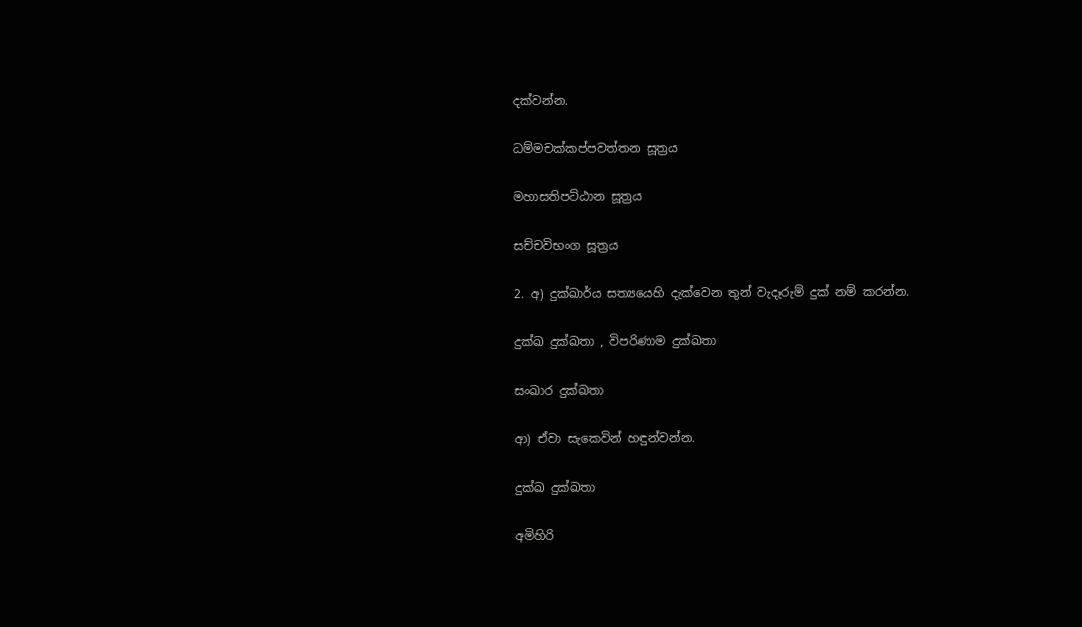දක්වන්න.

ධම්මචක්කප්පවත්තන සූත්‍රය

මහාසතිපට්ඨාන සූත්‍රය

සච්චවිභංග සූත්‍රය

2. අ) දුක්ඛාර්ය සත්‍යයෙහි දැක්වෙන තුන් වැදෑරුම් දුක් නම් කරන්න.

දුක්ඛ දුක්ඛතා , විපරිණාම දුක්ඛතා

සංඛාර දුක්ඛතා

ආ) ඒවා සැකෙවින් හඳුන්වන්න.

දුක්ඛ දුක්ඛතා

අමිහිරි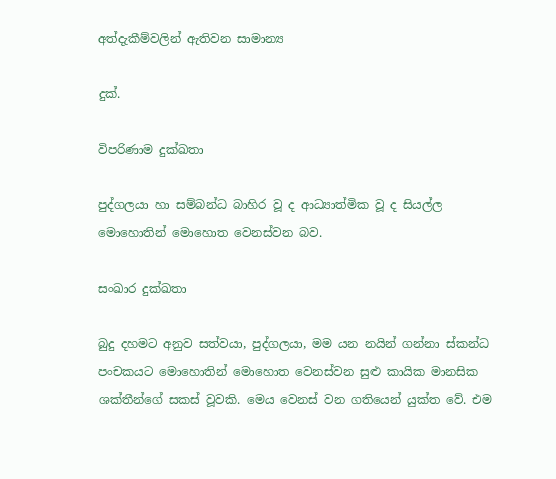අත්දැකීම්වලින් ඇතිවන සාමාන්‍ය

දුක්.

විපරිණාම දුක්ඛතා

පුද්ගලයා හා සම්බන්ධ බාහිර වූ ද ආධ්‍යාත්මික වූ ද සියල්ල මොහොතින් මොහොත වෙනස්වන බව.

සංඛාර දුක්ඛතා

බුදු දහමට අනුව සත්වයා, පුද්ගලයා, මම යන නයින් ගන්නා ස්කන්ධ පංචකයට මොහොතින් මොහොත වෙනස්වන සුළු කායික මානසික ශක්තීන්ගේ සකස් වූවකි. මෙය වෙනස් වන ගතියෙන් යුක්ත වේ. එම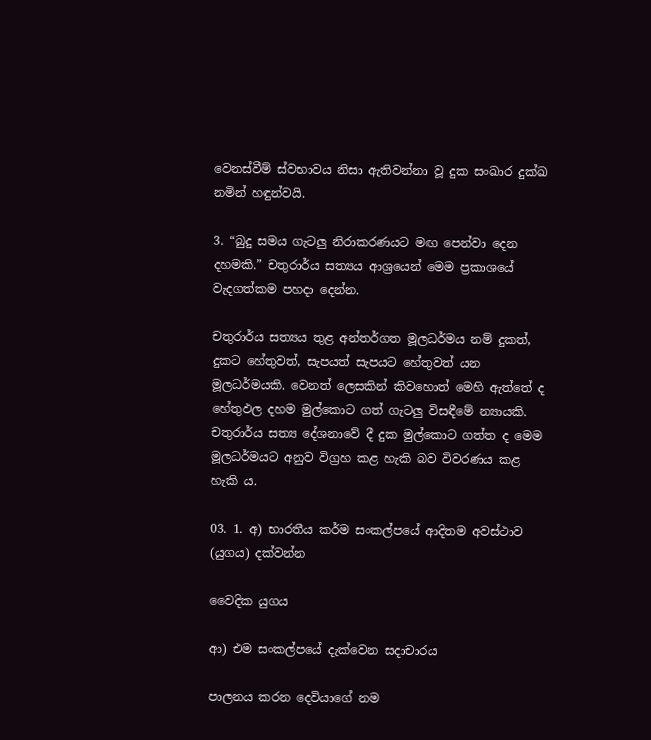වෙනස්වීම් ස්වභාවය නිසා ඇතිවන්නා වූ දුක සංඛාර දුක්ඛ නමින් හඳුන්වයි.

3. “බුදු සමය ගැටලු නිරාකරණයට මඟ පෙන්වා දෙන දහමකි.” චතුරාර්ය සත්‍යය ආශ්‍රයෙන් මෙම ප්‍රකාශයේ වැදගත්කම පහදා දෙන්න.

චතුරාර්ය සත්‍යය තුළ අන්තර්ගත මූලධර්මය නම් දුකත්, දුකට හේතුවත්, සැපයත් සැපයට හේතුවත් යන මූලධර්මයකි. වෙනත් ලෙසකින් කිවහොත් මෙහි ඇත්තේ ද හේතුඵල දහම මුල්කොට ගත් ගැටලු විසඳීමේ න්‍යායකි. චතුරාර්ය සත්‍ය දේශනාවේ දී දුක මුල්කොට ගත්ත ද මෙම මූලධර්මයට අනුව විග්‍රහ කළ හැකි බව විවරණය කළ හැකි ය.

03. 1. අ) භාරතීය කර්ම සංකල්පයේ ආදිතම අවස්ථාව (යුගය) දක්වන්න

වෛදික යුගය

ආ) එම සංකල්පයේ දැක්වෙන සදාචාරය

පාලනය කරන දෙවියාගේ නම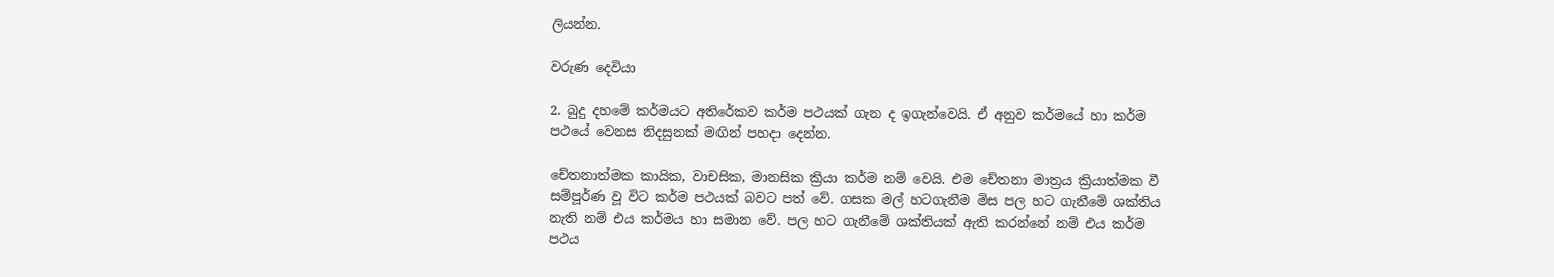ලියන්න.

වරුණ දෙවියා

2. බුදු දහමේ කර්මයට අතිරේකව කර්ම පථයක් ගැන ද ඉගැන්වෙයි. ඒ අනුව කර්මයේ හා කර්ම පථයේ වෙනස නිදසුනක් මඟින් පහදා දෙන්න.

චේතනාත්මක කායික, වාචසික, මානසික ක්‍රියා කර්ම නම් වෙයි. එම චේතනා මාත්‍රය ක්‍රියාත්මක වී සම්පූර්ණ වූ විට කර්ම පථයක් බවට පත් වේ. ගසක මල් හටගැනීම මිස පල හට ගැනීමේ ශක්තිය නැති නම් එය කර්මය හා සමාන වේ. පල හට ගැනීමේ ශක්තියක් ඇති කරන්නේ නම් එය කර්ම පථය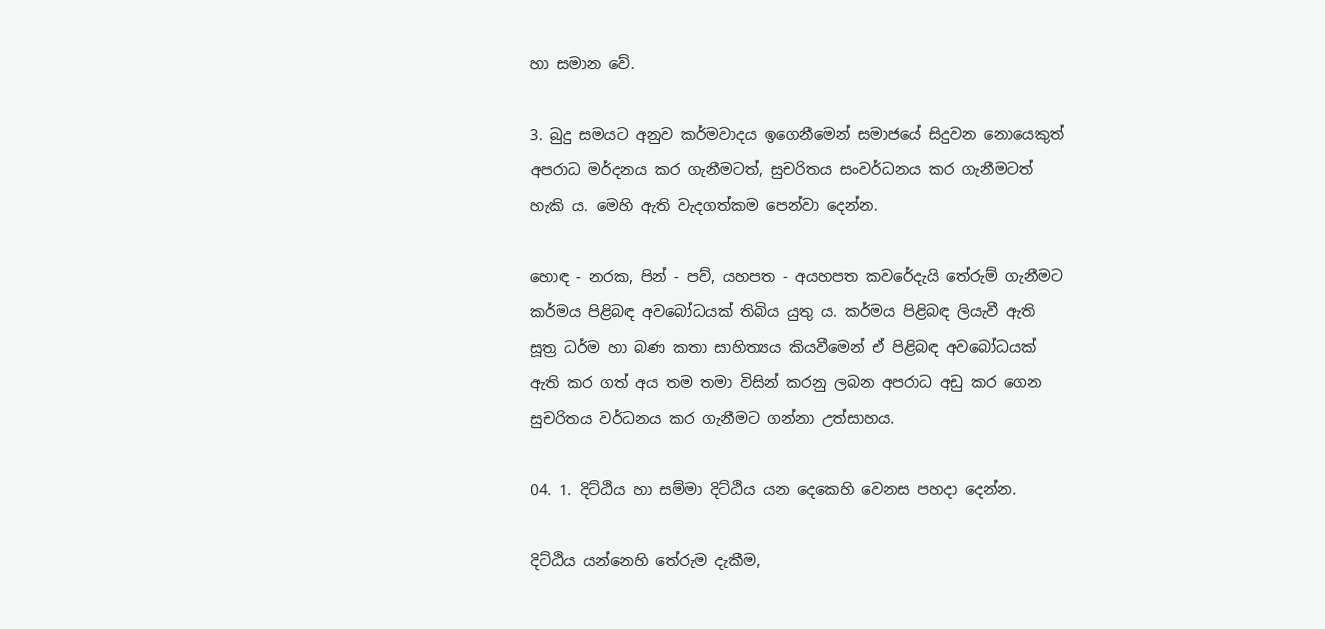හා සමාන වේ.

3. බුදු සමයට අනුව කර්මවාදය ඉගෙනීමෙන් සමාජයේ සිදුවන නොයෙකුත් අපරාධ මර්දනය කර ගැනීමටත්, සුචරිතය සංවර්ධනය කර ගැනීමටත් හැකි ය. මෙහි ඇති වැදගත්කම පෙන්වා දෙන්න.

හොඳ - නරක, පින් - පව්, යහපත - අයහපත කවරේදැයි තේරුම් ගැනීමට කර්මය පිළිබඳ අවබෝධයක් තිබිය යුතු ය. කර්මය පිළිබඳ ලියැවී ඇති සූත්‍ර ධර්ම හා බණ කතා සාහිත්‍යය කියවීමෙන් ඒ පිළිබඳ අවබෝධයක් ඇති කර ගත් අය තම තමා විසින් කරනු ලබන අපරාධ අඩු කර ගෙන සුචරිතය වර්ධනය කර ගැනීමට ගන්නා උත්සාහය.

04. 1. දිට්ඨිය හා සම්මා දිට්ඨිය යන දෙකෙහි වෙනස පහදා දෙන්න.

දිට්ඨිය යන්නෙහි තේරුම දැකීම,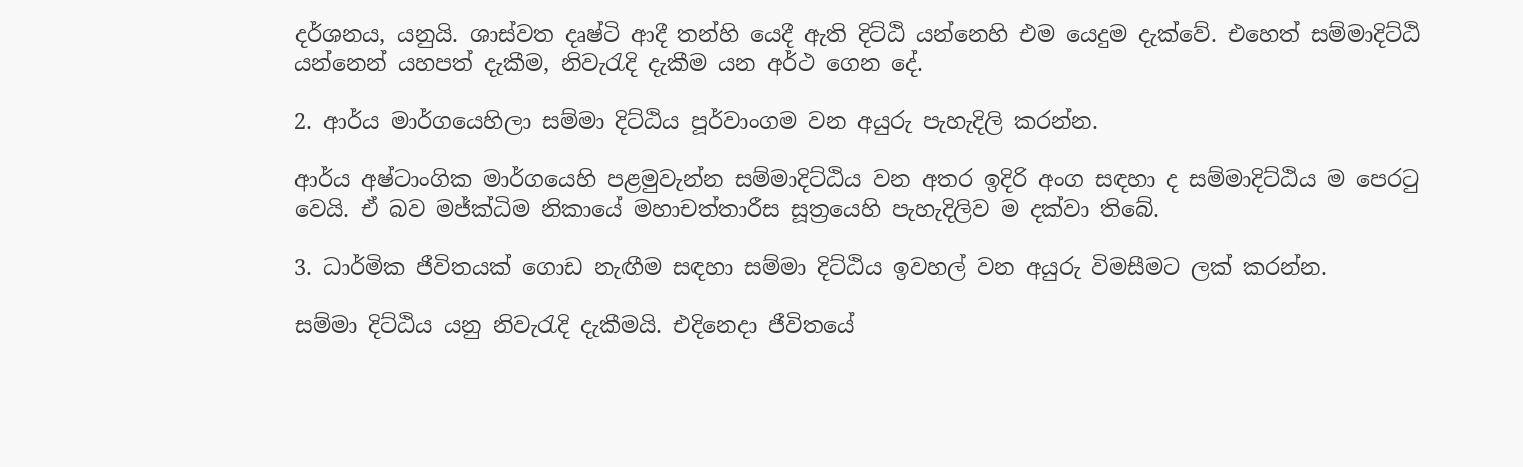දර්ශනය, යනුයි. ශාස්වත දෘෂ්ටි ආදී තන්හි යෙදී ඇති දිට්ඨි යන්නෙහි එම යෙදුම දැක්වේ. එහෙත් සම්මාදිට්ඨි යන්නෙන් යහපත් දැකීම, නිවැරැදි දැකීම යන අර්ථ ගෙන දේ.

2. ආර්ය මාර්ගයෙහිලා සම්මා දිට්ඨිය පූර්වාංගම වන අයුරු පැහැදිලි කරන්න.

ආර්ය අෂ්ටාංගික මාර්ගයෙහි පළමුවැන්න සම්මාදිට්ඨිය වන අතර ඉදිරි අංග සඳහා ද සම්මාදිට්ඨිය ම පෙරටු වෙයි. ඒ බව මජ්ක්‍ධිම නිකායේ මහාචත්තාරීස සූත්‍රයෙහි පැහැදිලිව ම දක්වා තිබේ.

3. ධාර්මික ජීවිතයක් ගොඩ නැඟීම සඳහා සම්මා දිට්ඨිය ඉවහල් වන අයුරු විමසීමට ලක් කරන්න.

සම්මා දිට්ඨිය යනු නිවැරැදි දැකීමයි. එදිනෙදා ජීවිතයේ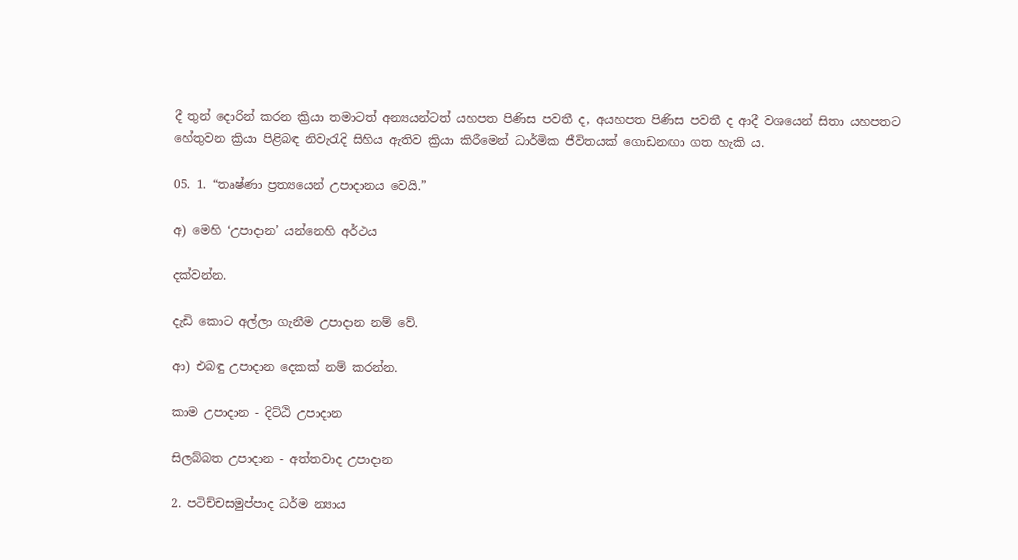දී තුන් දොරින් කරන ක්‍රියා තමාටත් අන්‍යයන්ටත් යහපත පිණිස පවතී ද, අයහපත පිණිස පවතී ද ආදී වශයෙන් සිතා යහපතට හේතුවන ක්‍රියා පිළිබඳ නිවැරැදි සිහිය ඇතිව ක්‍රියා කිරීමෙන් ධාර්මික ජීවිතයක් ගොඩනඟා ගත හැකි ය.

05. 1. “තෘෂ්ණා ප්‍රත්‍යයෙන් උපාදානය වෙයි.”

අ) මෙහි ‘උපාදාන’ යන්නෙහි අර්ථය

දක්වන්න.

දැඩි කොට අල්ලා ගැනීම උපාදාන නම් වේ.

ආ) එබඳු උපාදාන දෙකක් නම් කරන්න.

කාම උපාදාන - දිට්ඨි උපාදාන

සිලබ්බත උපාදාන - අත්තවාද උපාදාන

2. පටිච්චසමුප්පාද ධර්ම න්‍යාය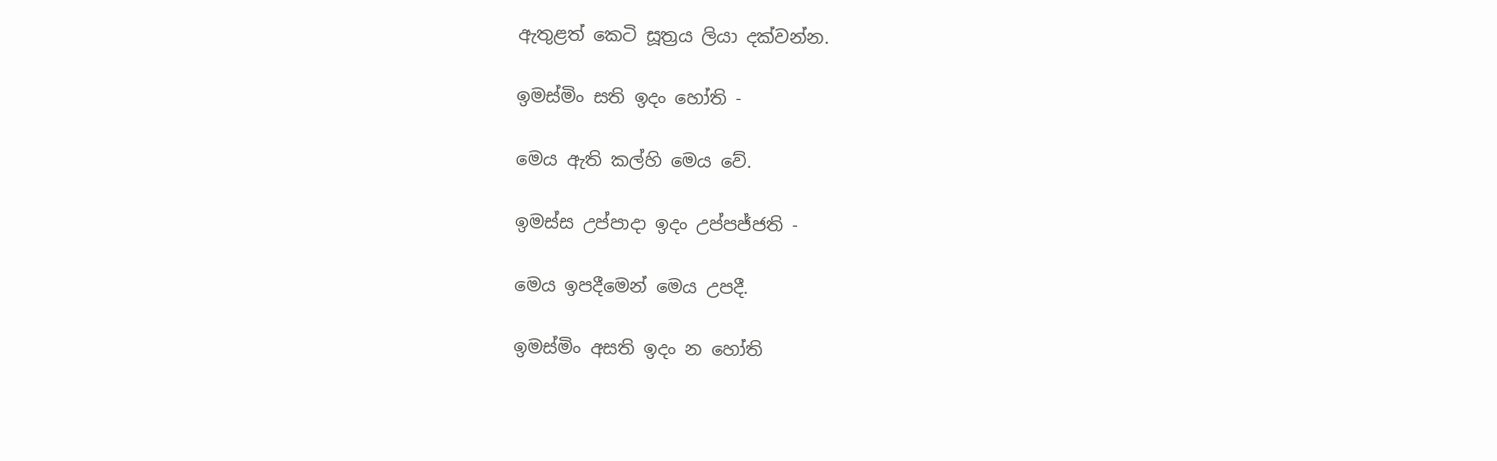ඇතුළත් කෙටි සූත්‍රය ලියා දක්වන්න.

ඉමස්මිං සති ඉදං හෝති -

මෙය ඇති කල්හි මෙය වේ.

ඉමස්ස උප්පාදා ඉදං උප්පජ්ජති -

මෙය ඉපදීමෙන් මෙය උපදී.

ඉමස්මිං අසති ඉදං න හෝති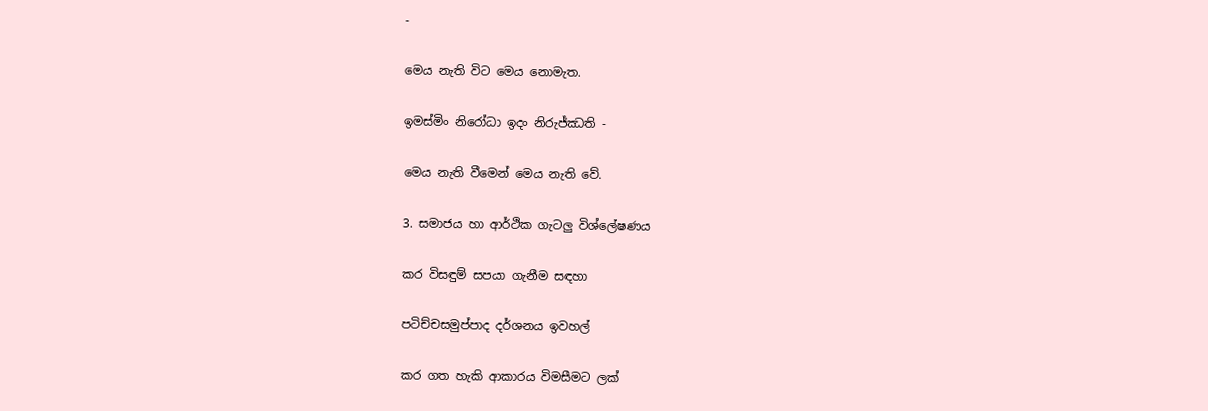-

මෙය නැති විට මෙය නොමැත.

ඉමස්මිං නිරෝධා ඉදං නිරුජ්ඣති -

මෙය නැති වීමෙන් මෙය නැති වේ.

3. සමාජය හා ආර්ථික ගැටලු විශ්ලේෂණය

කර විසඳුම් සපයා ගැනීම සඳහා

පටිච්චසමුප්පාද දර්ශනය ඉවහල්

කර ගත හැකි ආකාරය විමසීමට ලක්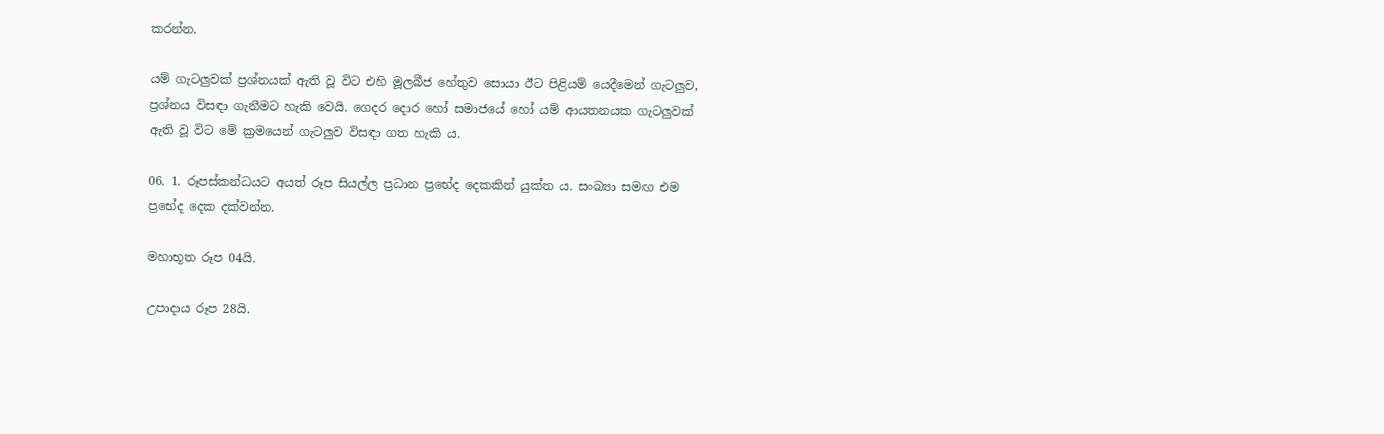කරන්න.

යම් ගැටලුවක් ප්‍රශ්නයක් ඇති වූ විට එහි මූලබීජ හේතුව සොයා ඊට පිළියම් යෙදීමෙන් ගැටලුව, ප්‍රශ්නය විසඳා ගැනීමට හැකි වෙයි. ගෙදර දොර හෝ සමාජයේ හෝ යම් ආයතනයක ගැටලුවක් ඇති වූ විට මේ ක්‍රමයෙන් ගැටලුව විසඳා ගත හැකි ය.

06. 1. රූපස්කන්ධයට අයත් රූප සියල්ල ප්‍රධාන ප්‍රභේද දෙකකින් යුක්ත ය. සංඛ්‍යා සමඟ එම ප්‍රභේද දෙක දක්වන්න.

මහාභූත රූප 04යි.

උපාදාය රූප 28යි.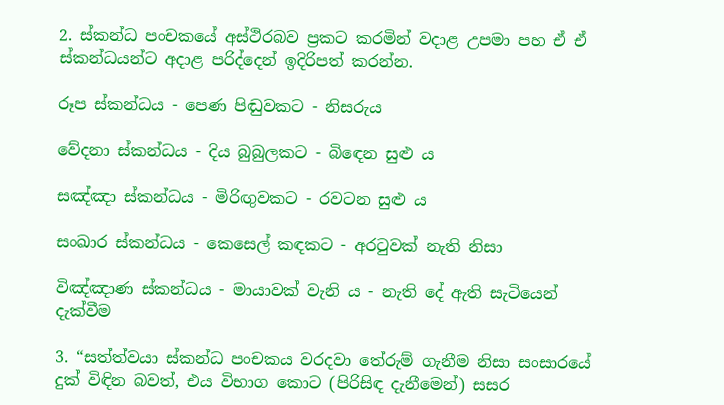2. ස්කන්ධ පංචකයේ අස්ථිරබව ප්‍රකට කරමින් වදාළ උපමා පහ ඒ ඒ ස්කන්ධයන්ට අදාළ පරිද්දෙන් ඉදිරිපත් කරන්න.

රූප ස්කන්ධය - පෙණ පිඬුවකට - නිසරුය

වේදනා ස්කන්ධය - දිය බුබුලකට - බිඳෙන සුළු ය

සඤ්ඤා ස්කන්ධය - මිරිඟුවකට - රවටන සුළු ය

සංඛාර ස්කන්ධය - කෙසෙල් කඳකට - අරටුවක් නැති නිසා

විඤ්ඤාණ ස්කන්ධය - මායාවක් වැනි ය - නැති දේ ඇති සැටියෙන් දැක්වීම

3. “සත්ත්වයා ස්කන්ධ පංචකය වරදවා තේරුම් ගැනීම නිසා සංසාරයේ දුක් විඳින බවත්, එය විභාග කොට (පිරිසිඳ දැනීමෙන්) සසර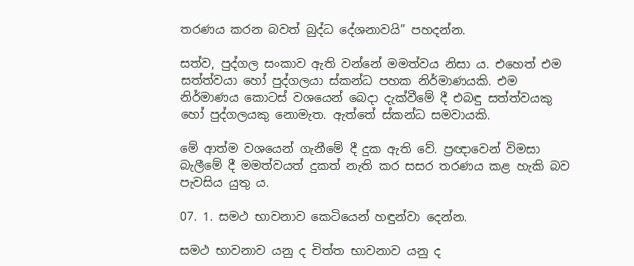තරණය කරන බවත් බුද්ධ දේශනාවයි” පහදන්න.

සත්ව, පුද්ගල සංකාව ඇති වන්නේ මමත්වය නිසා ය. එහෙත් එම සත්ත්වයා හෝ පුද්ගලයා ස්කන්ධ පහක නිර්මාණයකි. එම නිර්මාණය කොටස් වශයෙන් බෙදා දැක්වීමේ දී එබඳු සත්ත්වයකු හෝ පුද්ගලයකු නොමැත. ඇත්තේ ස්කන්ධ සමවායකි.

මේ ආත්ම වශයෙන් ගැනීමේ දී දුක ඇති වේ. ප්‍රඥාවෙන් විමසා බැලීමේ දී මමත්වයත් දුකත් නැති කර සසර තරණය කළ හැකි බව පැවසිය යුතු ය.

07. 1. සමථ භාවනාව කෙටියෙන් හඳුන්වා දෙන්න.

සමථ භාවනාව යනු ද චිත්ත භාවනාව යනු ද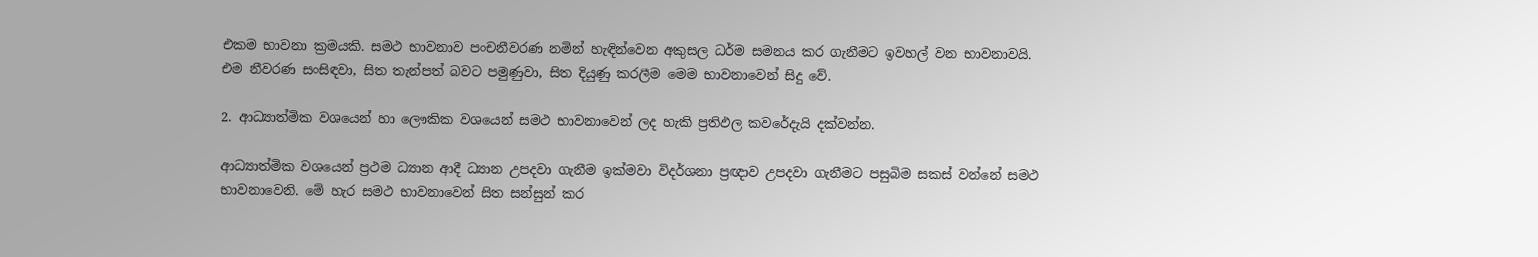එකම භාවනා ක්‍රමයකි. සමථ භාවනාව පංචනීවරණ නමින් හැඳින්වෙන අකුසල ධර්ම සමනය කර ගැනීමට ඉවහල් වන භාවනාවයි. එම නීවරණ සංසිඳවා, සිත තැන්පත් බවට පමුණුවා, සිත දියුණු කරලීම මෙම භාවනාවෙන් සිදු වේ.

2. ආධ්‍යාත්මික වශයෙන් හා ලෞකික වශයෙන් සමථ භාවනාවෙන් ලද හැකි ප්‍රතිඵල කවරේදැයි දක්වන්න.

ආධ්‍යාත්මික වශයෙන් ප්‍රථම ධ්‍යාන ආදී ධ්‍යාන උපදවා ගැනීම ඉක්මවා විදර්ශනා ප්‍රඥාව උපදවා ගැනීමට පසුබිම සකස් වන්නේ සමථ භාවනාවෙනි. මේ හැර සමථ භාවනාවෙන් සිත සන්සුන් කර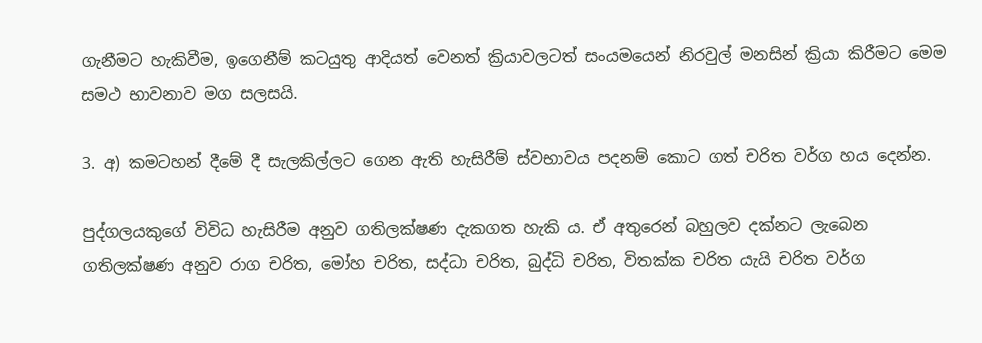ගැනීමට හැකිවීම, ඉගෙනීම් කටයුතු ආදියත් වෙනත් ක්‍රියාවලටත් සංයමයෙන් නිරවුල් මනසින් ක්‍රියා කිරීමට මෙම සමථ භාවනාව මග සලසයි.

3. අ) කමටහන් දීමේ දී සැලකිල්ලට ගෙන ඇති හැසිරීම් ස්වභාවය පදනම් කොට ගත් චරිත වර්ග හය දෙන්න.

පුද්ගලයකුගේ විවිධ හැසිරීම අනුව ගතිලක්ෂණ දැකගත හැකි ය. ඒ අතුරෙන් බහුලව දක්නට ලැබෙන ගතිලක්ෂණ අනුව රාග චරිත, මෝහ චරිත, සද්ධා චරිත, බුද්ධි චරිත, විතක්ක චරිත යැයි චරිත වර්ග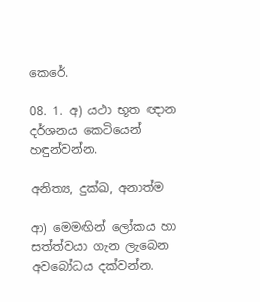කෙරේ.

08. 1. අ) යථා භූත ඥාන දර්ශනය කෙටියෙන් හඳුන්වන්න.

අනිත්‍ය, දුක්ඛ, අනාත්ම

ආ) මෙමඟින් ලෝකය හා සත්ත්වයා ගැන ලැබෙන අවබෝධය දක්වන්න.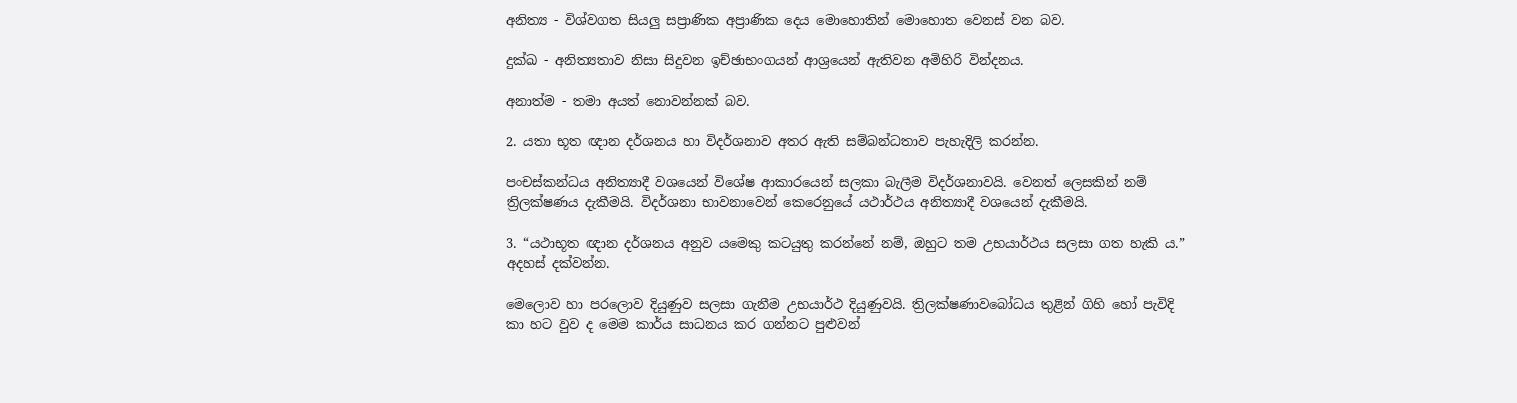අනිත්‍ය - විශ්වගත සියලු සප්‍රාණික අප්‍රාණික දෙය මොහොතින් මොහොත වෙනස් වන බව.

දුක්ඛ - අනිත්‍යතාව නිසා සිදුවන ඉච්ඡාභංගයන් ආශ්‍රයෙන් ඇතිවන අමිහිරි වින්දනය.

අනාත්ම - තමා අයත් නොවන්නක් බව.

2. යතා භූත ඥාන දර්ශනය හා විදර්ශනාව අතර ඇති සම්බන්ධතාව පැහැදිලි කරන්න.

පංචස්කන්ධය අනිත්‍යාදී වශයෙන් විශේෂ ආකාරයෙන් සලකා බැලීම විදර්ශනාවයි. වෙනත් ලෙසකින් නම් ත්‍රිලක්ෂණය දැකීමයි. විදර්ශනා භාවනාවෙන් කෙරෙනුයේ යථාර්ථය අනිත්‍යාදී වශයෙන් දැකීමයි.

3. “යථාභූත ඥාන දර්ශනය අනුව යමෙකු කටයුතු කරන්නේ නම්, ඔහුට තම උභයාර්ථය සලසා ගත හැකි ය.” අදහස් දක්වන්න.

මෙලොව හා පරලොව දියුණුව සලසා ගැනීම උභයාර්ථ දියුණුවයි. ත්‍රිලක්ෂණාවබෝධය තුළින් ගිහි හෝ පැවිදි කා හට වුව ද මෙම කාර්ය සාධනය කර ගන්නට පුළුවන්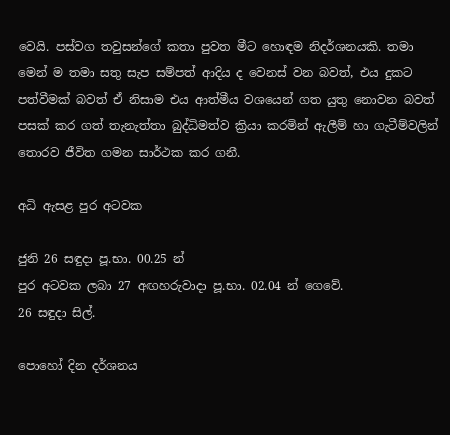වෙයි. පස්වග තවුසන්ගේ කතා පුවත මීට හොඳම නිදර්ශනයකි. තමා මෙන් ම තමා සතු සැප සම්පත් ආදිය ද වෙනස් වන බවත්, එය දුකට පත්වීමක් බවත් ඒ නිසාම එය ආත්මීය වශයෙන් ගත යුතු නොවන බවත් පසක් කර ගත් තැනැත්තා බුද්ධිමත්ව ක්‍රියා කරමින් ඇලීම් හා ගැටීම්වලින් තොරව ජීවිත ගමන සාර්ථක කර ගනී.

අධි ඇසළ පුර අටවක

ජුනි 26 සඳුදා පූ.භා. 00.25 න්
පුර අටවක ලබා 27 අඟහරුවාදා පූ.භා. 02.04 න් ගෙවේ.
26 සඳුදා සිල්.

පොහෝ දින දර්ශනය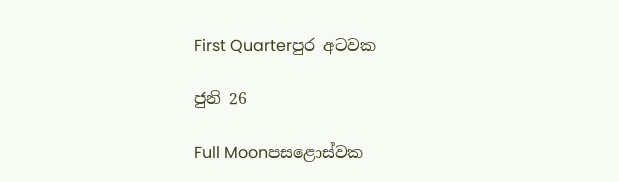First Quarterපුර අටවක

ජුනි 26

Full Moonපසළොස්වක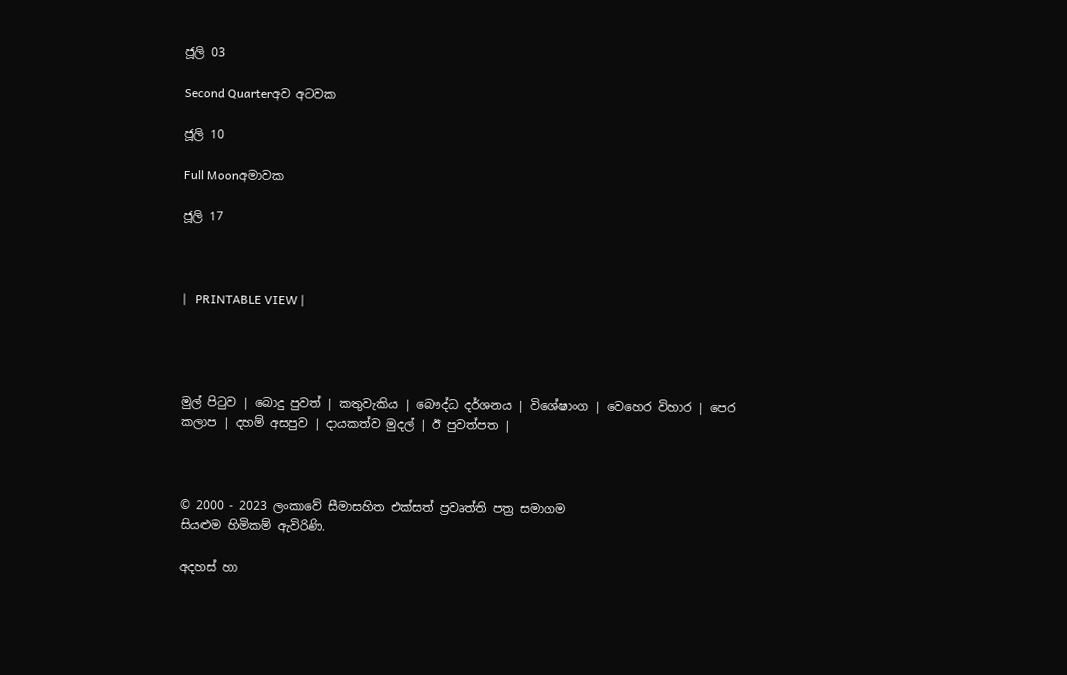ජූලි 03

Second Quarterඅව අටවක

ජූලි 10

Full Moonඅමාවක

ජූලි 17



|   PRINTABLE VIEW |




මුල් පිටුව | බොදු පුවත් | කතුවැකිය | බෞද්ධ දර්ශනය | විශේෂාංග | වෙහෙර විහාර | පෙර කලාප | දහම් අසපුව | දායකත්ව මුදල් | ඊ පුවත්පත |



© 2000 - 2023 ලංකාවේ සීමාසහිත එක්සත් ප්‍රවෘත්ති පත්‍ර සමාගම
සියළුම හිමිකම් ඇවිරිණි.

අදහස් හා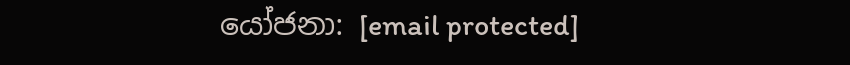යෝජනා: [email protected]